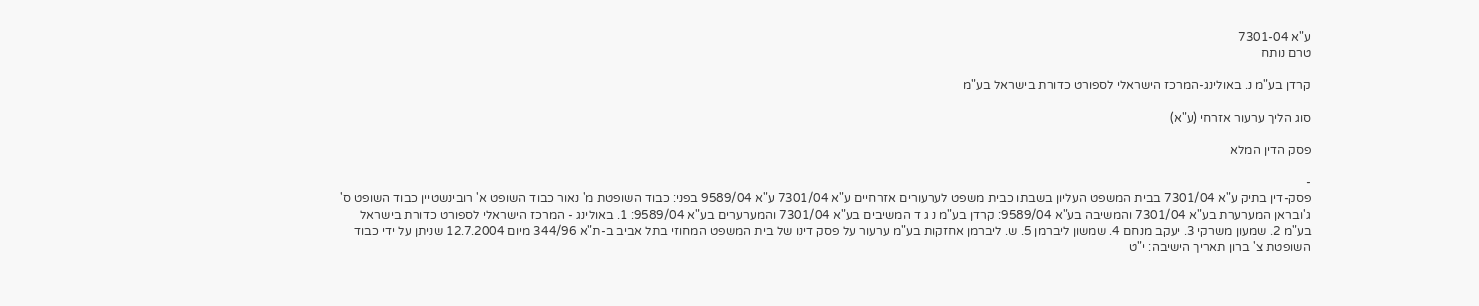ע"א 7301-04
טרם נותח

קרדן בע"מ נ. באולינג-המרכז הישראלי לספורט כדורת בישראל בע"מ

סוג הליך ערעור אזרחי (ע"א)

פסק הדין המלא

-
פסק-דין בתיק ע"א 7301/04 בבית המשפט העליון בשבתו כבית משפט לערעורים אזרחיים ע"א 7301/04 ע"א 9589/04 בפני: כבוד השופטת מ' נאור כבוד השופט א' רובינשטיין כבוד השופט ס' ג'ובראן המערערת בע"א 7301/04 והמשיבה בע"א 9589/04: קרדן בע"מ נ ג ד המשיבים בע"א 7301/04 והמערערים בע"א 9589/04: 1. באולינג - המרכז הישראלי לספורט כדורת בישראל בע"מ 2. שמעון משרקי 3. יעקב מנחם 4. שמשון ליברמן 5. ש. ליברמן אחזקות בע"מ ערעור על פסק דינו של בית המשפט המחוזי בתל אביב ב-ת"א 344/96 מיום 12.7.2004 שניתן על ידי כבוד השופטת צ' ברון תאריך הישיבה: י"ט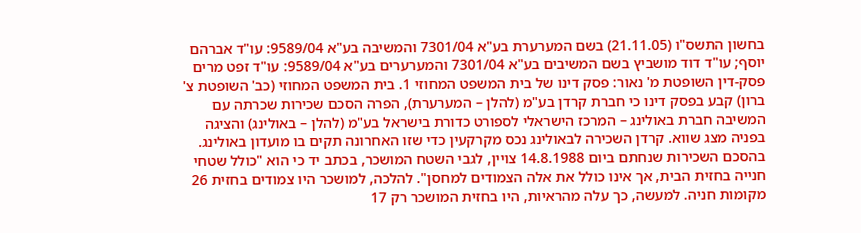בחשון התשס"ו (21.11.05) בשם המערערת בע"א 7301/04 והמשיבה בע"א 9589/04: עו"ד אברהם יוסף; עו"ד דוד מושביץ בשם המשיבים בע"א 7301/04 והמערערים בע"א 9589/04: עו"ד זפט מרים פסק-דין השופטת מ' נאור: פסק דינו של בית המשפט המחוזי 1. בית המשפט המחוזי (כב' השופטת צ' ברון) קבע בפסק דינו כי חברת קרדן בע"מ (להלן – המערערת), הפרה הסכם שכירות שכרתה עם המשיבה חברת באולינג – המרכז הישראלי לספורט כדורת בישראל בע"מ (להלן – באולינג) והציגה בפניה מצג שווא. קרדן השכירה לבאולינג נכס מקרקעין כדי שזו האחרונה תקים בו מועדון באולינג. בהסכם השכירות שנחתם ביום 14.8.1988 צויין, לגבי השטח המושכר, בכתב יד כי הוא "כולל שטחי חנייה בחזית הבית, אך אינו כולל את אלה הצמודים למחסן". להלכה, למושכר היו צמודים בחזית 26 מקומות חניה. למעשה, כך עלה מהראיות, היו בחזית המושכר רק 17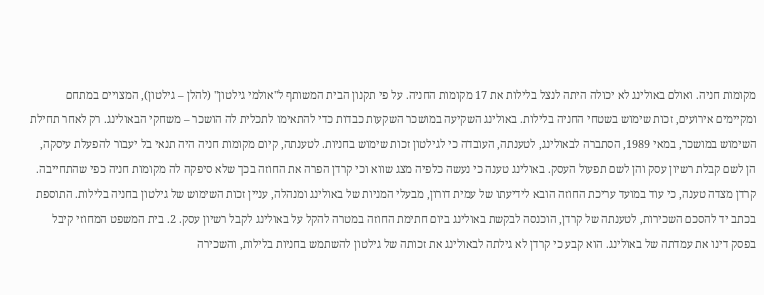מקומות חניה. ואולם באולינג לא יכולה היתה לנצל בלילות את 17 מקומות החניה. על פי תקנון הבית המשותף ל"אולמי גילטון" (להלן – גילטון), המצויים במתחם ומקיימים אירועים, זכות שימוש בשטחי החניה בלילות. באולינג השקיעה במושכר השקעות כבדות כדי להתאימו לתכלית לה הושכר – משחקי הבאולינג. רק לאחר תחילת השימוש במושכר, במאי 1989, הסתברה לבאולינג, לטענתה, העובדה כי לגילטון זכות שימוש בחניות. לטענתה, קיום מקומות חניה היה תנאי בל יעבור להפעלת עיסקה, הן לשם קבלת רשיון עסק והן לשם תפעול העסק. באולינג טענה כי נעשה כלפיה מצג שווא וכי קרדן הפרה את החוזה בכך שלא סיפקה לה מקומות חניה כפי שהתחייבה. קרדן מצדה טענה, כי עוד במועד עריכת החוזה הובא לידיעתו של עמית דורון, מבעלי המניות של באולינג ומנהלה, עניין זכות השימוש של גילטון בחניה בלילות. התוספת בכתב יד להסכם השכירות, לטענתה של קרדן, הוכנסה לבקשת באולינג ביום חתימת החוזה במטרה להקל על באולינג לקבל רשיון עסק. 2. בית המשפט המחוזי קיבל בפסק דינו את עמדתה של באולינג. הוא קבע כי קרדן לא גילתה לבאולינג את זכותה של גילטון להשתמש בחניות בלילות, והשכירה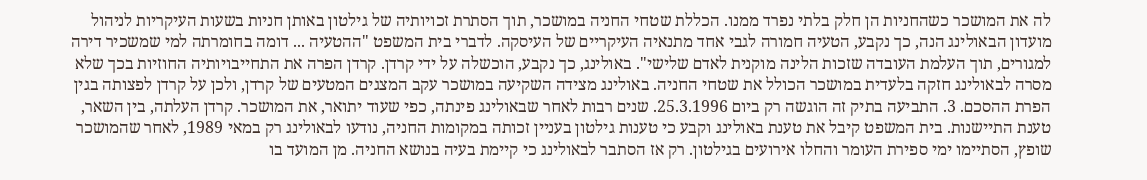לה את המושכר כשהחניות הן חלק בלתי נפרד ממנו. הכללת שטחי החניה במושכר, תוך הסתרת זכויותיה של גילטון באותן חניות בשעות העיקריות לניהול מועדון הבאולינג הנה, כך נקבע, הטעיה חמורה לגבי אחד מתנאיה העיקריים של העיסקה. לדברי בית המשפט "ההטעיה ... דומה בחומרתה למי שמשכיר דירה למגורים, תוך העלמת העובדה שזכות הלינה מוקנית לאדם שלישי". באולינג, כך נקבע, הוכשלה על ידי קרדן. קרדן הפרה את התחייבויותיה החוזיות בכך שלא מסרה לבאולינג חזקה בלעדית במושכר הכולל את שטחי החניה. באולינג מצידה השקיעה במושכר עקב המצגים המטעים של קרדן, ולכן על קרדן לפצותה בגין הפרת ההסכם. 3. התביעה בתיק זה הוגשה רק ביום 25.3.1996. שנים רבות לאחר שבאולינג פינתה, כפי שעוד יתואר, את המושכר. קרדן העלתה, בין השאר, טענת התיישנות. בית המשפט קיבל את טענת באולינג וקבע כי טענות גילטון בעניין זכותה במקומות החניה, נודעו לבאולינג רק במאי 1989, לאחר שהמושכר שופץ, הסתיימו ימי ספירת העומר והחלו אירועים בגילטון. רק אז הסתבר לבאולינג כי קיימת בעיה בנושא החניה. מן המועד בו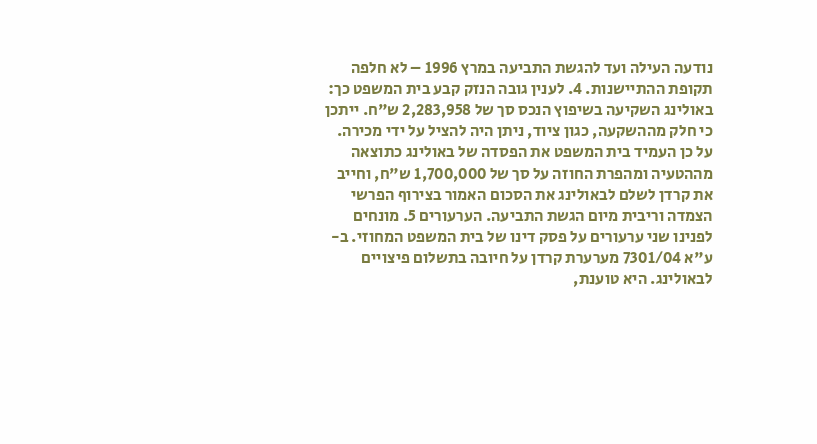נודעה העילה ועד להגשת התביעה במרץ 1996 – לא חלפה תקופת ההתיישנות. 4. לענין גובה הנזק קבע בית המשפט כך: באולינג השקיעה בשיפוץ הנכס סך של 2,283,958 ש"ח. ייתכן כי חלק מההשקעה, כגון ציוד, ניתן היה להציל על ידי מכירה. על כן העמיד בית המשפט את הפסדה של באולינג כתוצאה מההטעיה ומהפרת החוזה על סך של 1,700,000 ש"ח, וחייב את קרדן לשלם לבאולינג את הסכום האמור בצירוף הפרשי הצמדה וריבית מיום הגשת התביעה. הערעורים 5. מונחים לפנינו שני ערעורים על פסק דינו של בית המשפט המחוזי. ב-ע"א 7301/04 מערערת קרדן על חיובה בתשלום פיצויים לבאולינג. היא טוענת,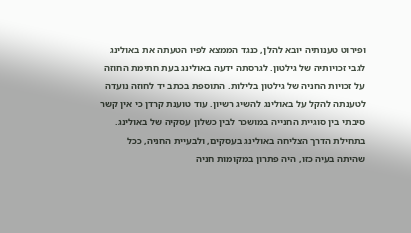ופירוט טענותיה יובא להלן, כנגד הממצא לפיו הטעתה את באולינג לגבי זכויותיה של גילטון. לגרסתה ידעה באולינג בעת חתימת החוזה על זכויות החניה של גילטון בלילות. התוספת בכתב יד לחוזה נועדה לטענתה להקל על באולינג להשיג רשיון. עוד טוענת קרדן כי אין קשר סיבתי בין סוגיית החנייה במושכר לבין כשלון עסקיה של באולינג. בתחילת הדרך הצליחה באולינג בעסקים, ולבעיית החניה, ככל שהיתה בעיה כזו, היה פתרון במקומות חניה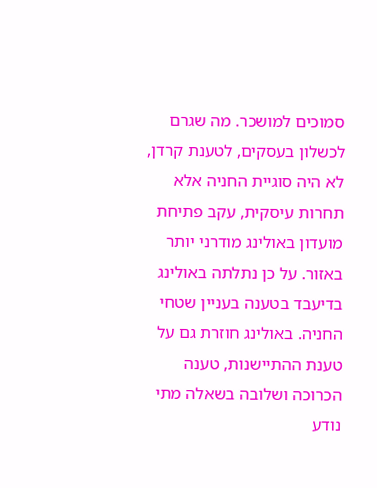סמוכים למושכר. מה שגרם לכשלון בעסקים, לטענת קרדן, לא היה סוגיית החניה אלא תחרות עיסקית, עקב פתיחת מועדון באולינג מודרני יותר באזור. על כן נתלתה באולינג בדיעבד בטענה בעניין שטחי החניה. באולינג חוזרת גם על טענת ההתיישנות, טענה הכרוכה ושלובה בשאלה מתי נודע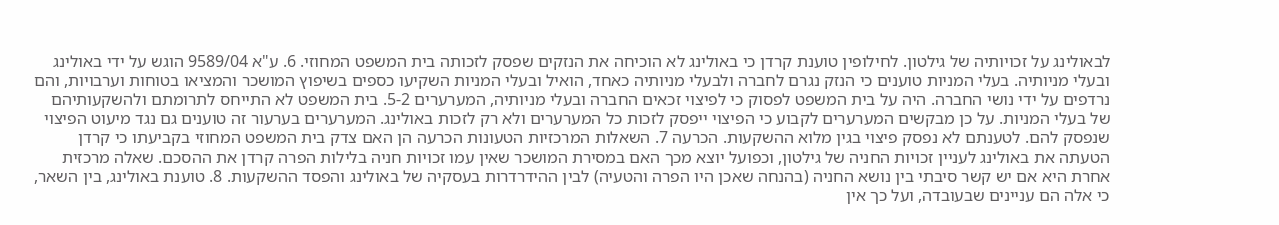לבאולינג על זכויותיה של גילטון. לחילופין טוענת קרדן כי באולינג לא הוכיחה את הנזקים שפסק לזכותה בית המשפט המחוזי. 6. ע"א 9589/04 הוגש על ידי באולינג ובעלי מניותיה. בעלי המניות טוענים כי הנזק נגרם לחברה ולבעלי מניותיה כאחד, הואיל ובעלי המניות השקיעו כספים בשיפוץ המושכר והמציאו בטוחות וערבויות, והם נרדפים על ידי נושי החברה. היה על בית המשפט לפסוק כי לפיצוי זכאים החברה ובעלי מניותיה, המערערים 5-2. בית המשפט לא התייחס לתרומתם ולהשקעותיהם של בעלי המניות. על כן מבקשים המערערים לקבוע כי הפיצוי ייפסק לזכות כל המערערים ולא רק לזכות באולינג. המערערים בערעור זה טוענים גם נגד מיעוט הפיצוי שנפסק להם. לטענתם לא נפסק פיצוי בגין מלוא ההשקעות. הכרעה 7. השאלות המרכזיות הטעונות הכרעה הן האם צדק בית המשפט המחוזי בקביעתו כי קרדן הטעתה את באולינג לעניין זכויות החניה של גילטון, וכפועל יוצא מכך האם במסירת המושכר שאין עמו זכויות חניה בלילות הפרה קרדן את ההסכם. שאלה מרכזית אחרת היא אם יש קשר סיבתי בין נושא החניה (בהנחה שאכן היו הפרה והטעיה) לבין ההידרדרות בעסקיה של באולינג והפסד ההשקעות. 8. טוענת באולינג, בין השאר, כי אלה הם עניינים שבעובדה, ועל כך אין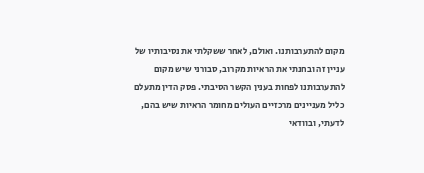מקום להתערבותנו. ואולם, לאחר ששקלתי את נסיבותיו של עניין זה ובחנתי את הראיות מקרוב, סבורני שיש מקום להתערבותנו לפחות בענין הקשר הסיבתי. פסק הדין מתעלם כליל מעניינים מרכזיים העולים מחומר הראיות שיש בהם, לדעתי, ובוודאי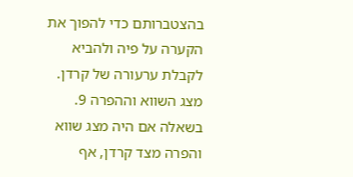בהצטברותם כדי להפוך את הקערה על פיה ולהביא לקבלת ערעורה של קרדן. מצג השווא וההפרה 9. בשאלה אם היה מצג שווא והפרה מצד קרדן, אף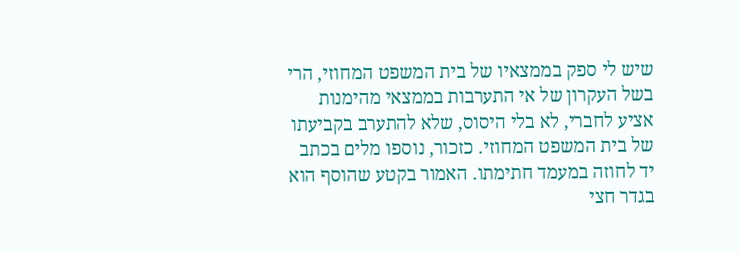שיש לי ספק בממצאיו של בית המשפט המחוזי, הרי בשל העקרון של אי התערבות בממצאי מהימנות אציע לחברי, לא בלי היסוס, שלא להתערב בקביעתו של בית המשפט המחוזי. כזכור, נוספו מלים בכתב יד לחוזה במעמד חתימתו. האמור בקטע שהוסף הוא בגדר חצי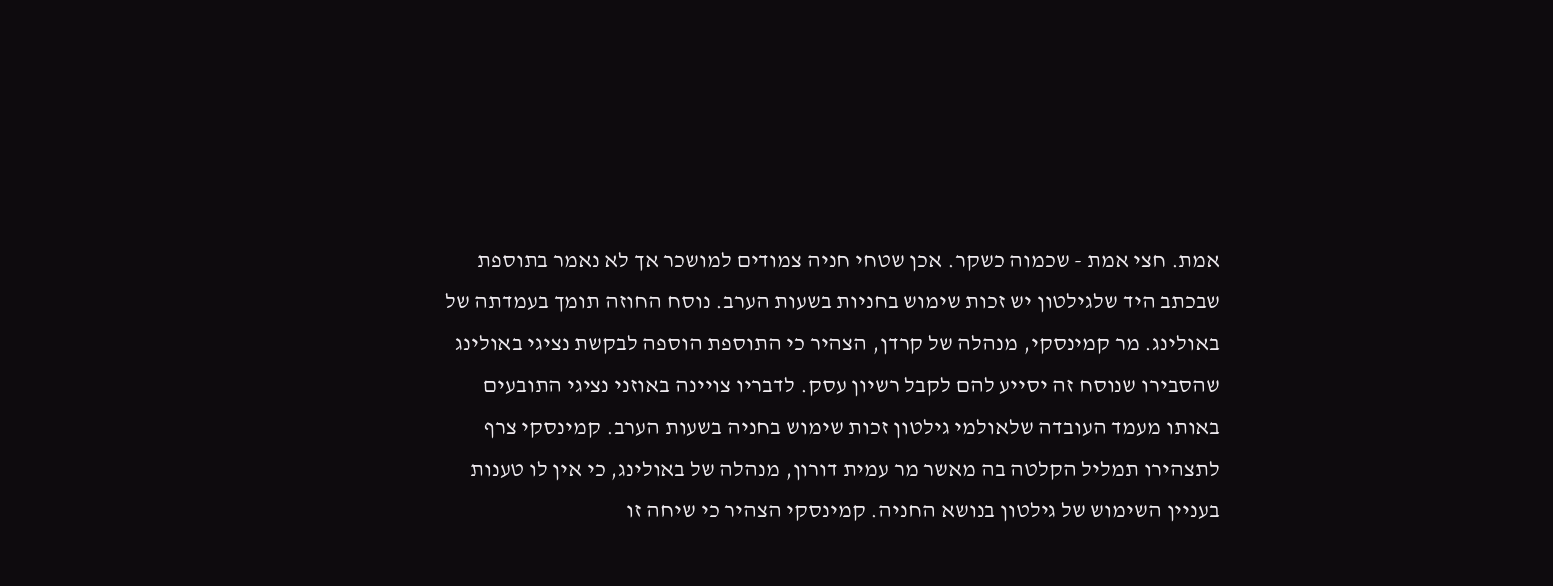אמת. חצי אמת - שכמוה כשקר. אכן שטחי חניה צמודים למושכר אך לא נאמר בתוספת שבכתב היד שלגילטון יש זכות שימוש בחניות בשעות הערב. נוסח החוזה תומך בעמדתה של באולינג. מר קמינסקי, מנהלה של קרדן, הצהיר כי התוספת הוספה לבקשת נציגי באולינג שהסבירו שנוסח זה יסייע להם לקבל רשיון עסק. לדבריו צויינה באוזני נציגי התובעים באותו מעמד העובדה שלאולמי גילטון זכות שימוש בחניה בשעות הערב. קמינסקי צרף לתצהירו תמליל הקלטה בה מאשר מר עמית דורון, מנהלה של באולינג, כי אין לו טענות בעניין השימוש של גילטון בנושא החניה. קמינסקי הצהיר כי שיחה זו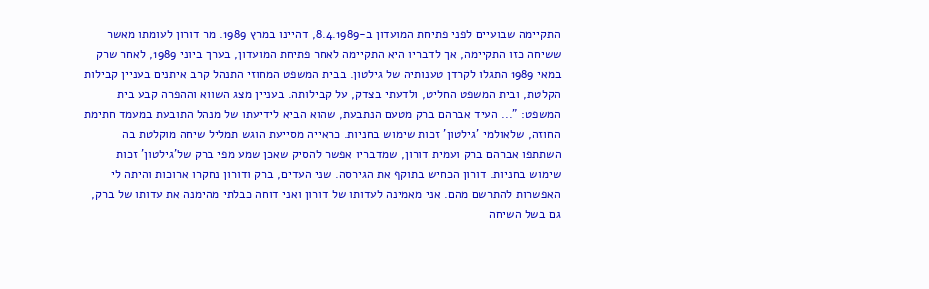התקיימה שבועיים לפני פתיחת המועדון ב-8.4.1989, דהיינו במרץ 1989. מר דורון לעומתו מאשר ששיחה כזו התקיימה, אך לדבריו היא התקיימה לאחר פתיחת המועדון, בערך ביוני 1989, לאחר שרק במאי 1989 התגלו לקרדן טענותיה של גילטון. בבית המשפט המחוזי התנהל קרב איתנים בעניין קבילות הקלטת, ובית המשפט החליט, ולדעתי בצדק, על קבילותה. בעניין מצג השווא וההפרה קבע בית המשפט: "... העיד אברהם ברק מטעם הנתבעת, שהוא הביא לידיעתו של מנהל התובעת במעמד חתימת החוזה, שלאולמי 'גילטון' זכות שימוש בחניות. כראייה מסייעת הוגש תמליל שיחה מוקלטת בה השתתפו אברהם ברק ועמית דורון, שמדבריו אפשר להסיק שאכן שמע מפי ברק של'גילטון' זכות שימוש בחניות. דורון הכחיש בתוקף את הגירסה. שני העדים, ברק ודורון נחקרו ארוכות והיתה לי האפשרות להתרשם מהם. אני מאמינה לעדותו של דורון ואני דוחה כבלתי מהימנה את עדותו של ברק, גם בשל השיחה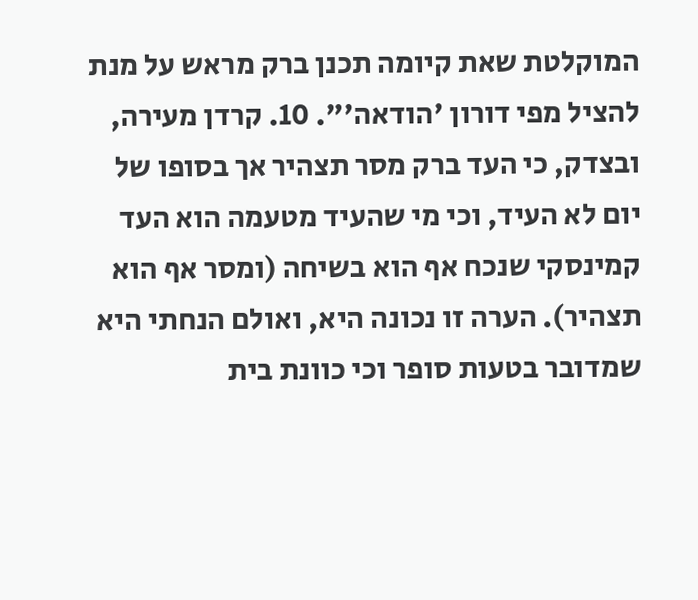המוקלטת שאת קיומה תכנן ברק מראש על מנת להציל מפי דורון 'הודאה'". 10. קרדן מעירה, ובצדק, כי העד ברק מסר תצהיר אך בסופו של יום לא העיד, וכי מי שהעיד מטעמה הוא העד קמינסקי שנכח אף הוא בשיחה (ומסר אף הוא תצהיר). הערה זו נכונה היא, ואולם הנחתי היא שמדובר בטעות סופר וכי כוונת בית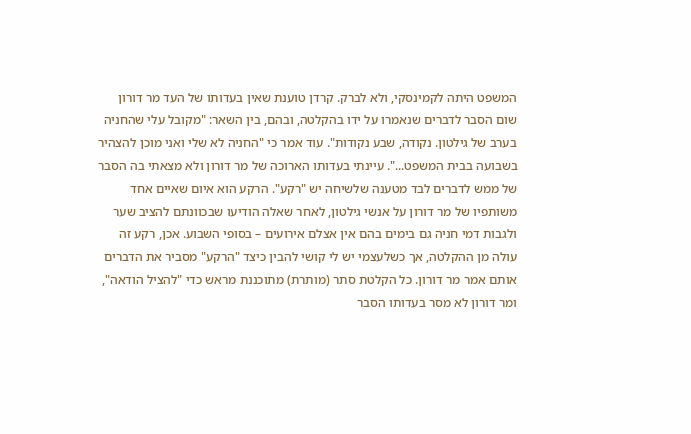המשפט היתה לקמינסקי, ולא לברק. קרדן טוענת שאין בעדותו של העד מר דורון שום הסבר לדברים שנאמרו על ידו בהקלטה, ובהם, בין השאר: "מקובל עלי שהחניה בערב של גילטון. נקודה, שבע נקודות". עוד אמר כי "החניה לא שלי ואני מוכן להצהיר בשבועה בבית המשפט...". עיינתי בעדותו הארוכה של מר דורון ולא מצאתי בה הסבר של ממש לדברים לבד מטענה שלשיחה יש "רקע". הרקע הוא איום שאיים אחד משותפיו של מר דורון על אנשי גילטון, לאחר שאלה הודיעו שבכוונתם להציב שער ולגבות דמי חניה גם בימים בהם אין אצלם אירועים – בסופי השבוע. אכן, רקע זה עולה מן ההקלטה, אך כשלעצמי יש לי קושי להבין כיצד "הרקע" מסביר את הדברים אותם אמר מר דורון. כל הקלטת סתר (מותרת) מתוכננת מראש כדי "להציל הודאה", ומר דורון לא מסר בעדותו הסבר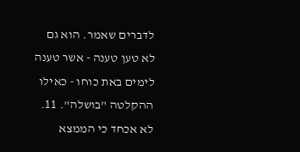לדברים שאמר. הוא גם לא טען טענה - אשר טענה לימים באת כוחו - כאילו ההקלטה "בושלה". 11. לא אכחד כי הממצא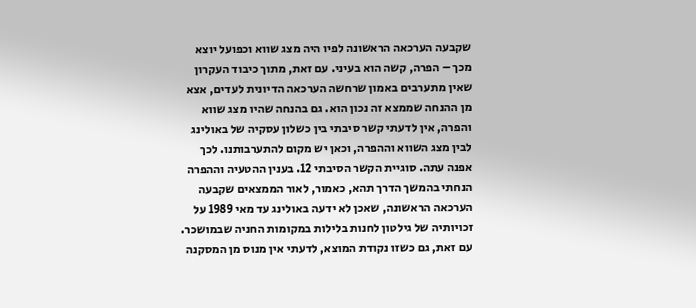שקבעה הערכאה הראשונה לפיו היה מצג שווא וכפועל יוצא מכך – הפרה, קשה הוא בעיני. עם זאת, מתוך כיבוד העקרון שאין מתערבים באמון שרחשה הערכאה הדיונית לעדים, אצא מן ההנחה שממצא זה נכון הוא. גם בהנחה שהיו מצג שווא והפרה, אין לדעתי קשר סיבתי בין כשלון עסקיה של באולינג לבין מצג השווא וההפרה, וכאן יש מקום להתערבותנו. לכך אפנה עתה. סוגיית הקשר הסיבתי 12. בענין ההטעיה וההפרה הנחתי בהמשך הדרך תהא, כאמור, לאור הממצאים שקבעה הערכאה הראשונה, שאכן לא ידעה באולינג עד מאי 1989 על זכויותיה של גילטון לחנות בלילות במקומות החניה שבמושכר. עם זאת, גם כשזו נקודת המוצא, לדעתי אין מנוס מן המסקנה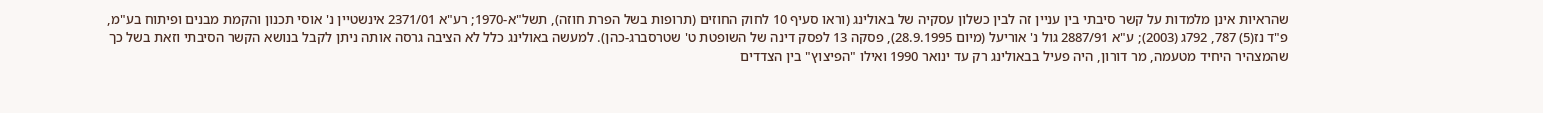שהראיות אינן מלמדות על קשר סיבתי בין עניין זה לבין כשלון עסקיה של באולינג (וראו סעיף 10 לחוק החוזים (תרופות בשל הפרת חוזה), תשל"א-1970; רע"א 2371/01 אינשטיין נ' אוסי תכנון והקמת מבנים ופיתוח בע"מ, פ"ד נז(5) 787, 792ג (2003); ע"א 2887/91 גול נ' אוריעל (מיום 28.9.1995), פסקה 13 לפסק דינה של השופטת ט' שטרסברג-כהן). למעשה באולינג כלל לא הציבה גרסה אותה ניתן לקבל בנושא הקשר הסיבתי וזאת בשל כך שהמצהיר היחיד מטעמה, מר דורון, היה פעיל בבאולינג רק עד ינואר 1990 ואילו "הפיצוץ" בין הצדדים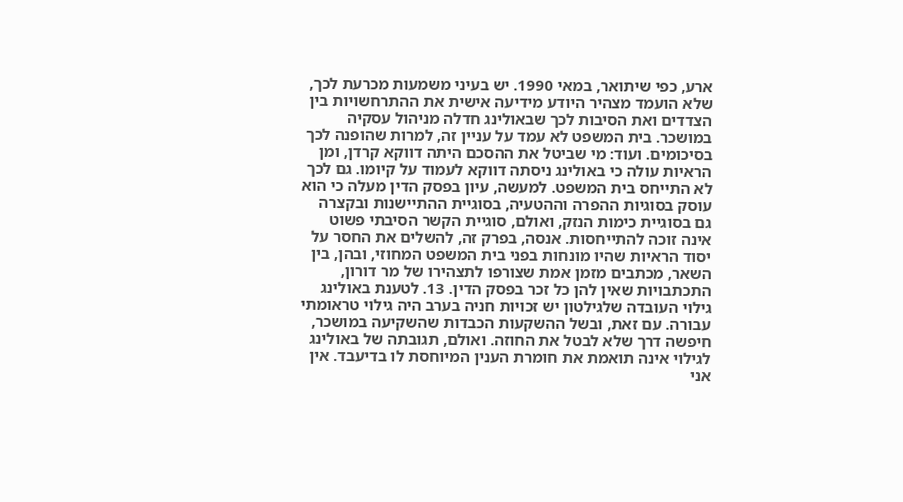ארע, כפי שיתואר, במאי 1990. יש בעיני משמעות מכרעת לכך, שלא הועמד מצהיר היודע מידיעה אישית את ההתרחשויות בין הצדדים ואת הסיבות לכך שבאולינג חדלה מניהול עסקיה במושכר. בית המשפט לא עמד על עניין זה, למרות שהופנה לכך בסיכומים. ועוד: מי שביטל את ההסכם היתה דווקא קרדן, ומן הראיות עולה כי באולינג ניסתה דווקא לעמוד על קיומו. גם לכך לא התייחס בית המשפט. למעשה, עיון בפסק הדין מעלה כי הוא עוסק בסוגיות ההפרה וההטעיה, בסוגיית ההתיישנות ובקצרה גם בסוגיית כימות הנזק, ואולם, סוגיית הקשר הסיבתי פשוט אינה זוכה להתייחסות. אנסה, בפרק זה, להשלים את החסר על יסוד הראיות שהיו מונחות בפני בית המשפט המחוזי, ובהן, בין השאר, מכתבים מזמן אמת שצורפו לתצהירו של מר דורון, התכתבויות שאין להן כל זכר בפסק הדין. 13. לטענת באולינג גילוי העובדה שלגילטון יש זכויות חניה בערב היה גילוי טראומתי עבורה. עם זאת, ובשל ההשקעות הכבדות שהשקיעה במושכר, חיפשה דרך שלא לבטל את החוזה. ואולם, תגובתה של באולינג לגילוי אינה תואמת את חומרת הענין המיוחסת לו בדיעבד. אין אני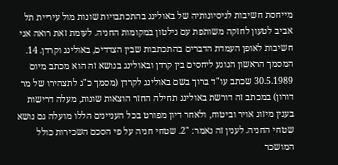מייחסת חשיבות לניסיונותיה של באולינג בהתכתבויות שונות מול עיריית תל אביב לטעון לחזקה משותפת עם גילטון במקומות החניה. לעומת זאת רואה אני חשיבות לאופן העמדת הדברים בהתכתבות שבין הצדדים, באולינג וקרדן. 14. המסמך הראשון הנוגע ליחסים בין קרדן ובאולינג בנושא זה הוא מכתב מיום 30.5.1989 שכתב עו"ד ברוך בשם באולינג לקרדן (מסמך כ"ג לתצהירו של מר דורון) במכתב זה דורשת באולינג תחילה החזר הוצאות שונות, מעלה דרישות בענין מיזוג אויר וביטוח, ולאחר דיון מפורט בכל העניינים הללו מועלה גם נושא שטחי החניה. לענין זה נאמר: "2. שטחי חניה על פי הסכם השכירות כולל המושכר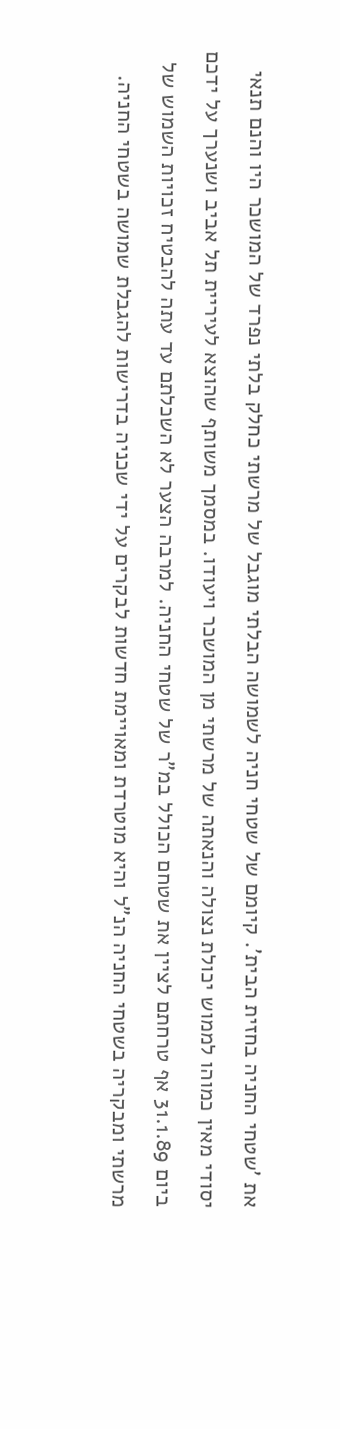את 'שטחי החניה בחזית הבית'. קיומם של שטחי חניה לשמושה הבלתי מוגבל של מרשתי כחלק בלתי נפרד של המושכר היו והנם תנאי יסודי מאין כמוהו לממוש יכולת נצולה והנאתה של מרשתי מן המושכר ויעודו. במסמך משותף שהוצא לעיריית תל אביב ושנערך על ידכם ביום 31.1.89 אף טרחתם לציין את שטחם הכולל במ"ר של שטחי החניה. למרבה הצער לא השכלתם עד עתה להבטיח זכויות השמוש של מרשתי ומבקריה בשטחי החניה הנ"ל והיא מוטרדת ומאויימת חדשות לבקרים על ידי שכניה בדרישות להגבלת שמושה בשטחי החניה.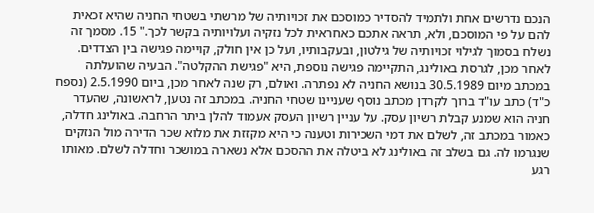הנכם נדרשים אחת ולתמיד להסדיר כמוסכם את זכויותיה של מרשתי בשטחי החניה שהיא זכאית להם על פי המוסכם, ולא, תראה אתכם כאחראית לכל נזקיה ועלויותיה בקשר לכך." 15. מסמך זה נשלח בסמוך לגילוי זכויותיה של גילטון, ובעקבותיו, ועל כן אין חולק, קויימה פגישה בין הצדדים. לאחר מכן, לגרסת באולינג, התקיימה פגישה נוספת, היא "פגישת ההקלטה". הבעיה שהועלתה במכתב מיום 30.5.1989 בנושא החניה לא נפתרה. ואולם, רק שנה לאחר מכן, ביום 2.5.1990 (נספח כ"ד) כתב עו"ד ברוך לקרדן מכתב נוסף שעניינו שטחי החניה. במכתב זה נטען, לראשונה, שהעדר חניה הוא שמנע קבלת רשיון עסק. על עניין רשיון העסק אעמוד להלן ביתר הרחבה. באולינג חדלה, כאמור במכתב זה, לשלם את דמי השכירות וטענה כי היא מקזזת את מלוא שכר הדירה מול הנזקים שנגרמו לה. גם בשלב זה באולינג לא ביטלה את ההסכם אלא נשארה במושכר וחדלה לשלם. מאותו רגע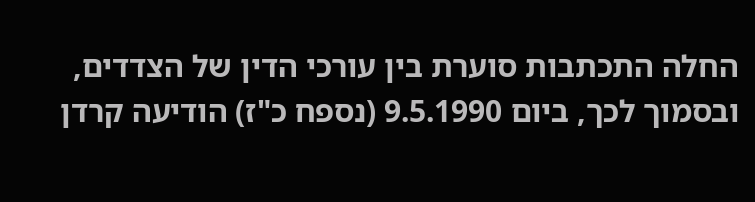החלה התכתבות סוערת בין עורכי הדין של הצדדים, ובסמוך לכך, ביום 9.5.1990 (נספח כ"ז) הודיעה קרדן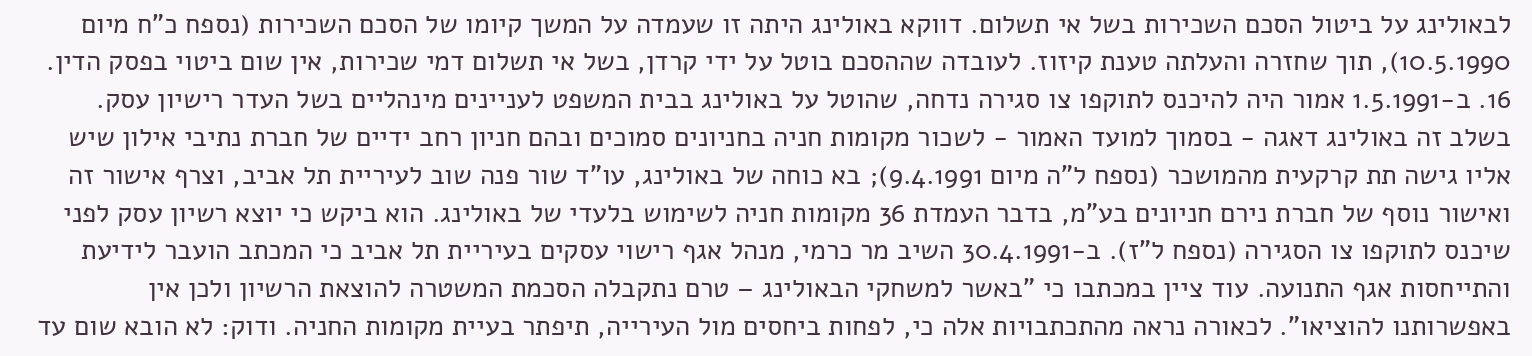לבאולינג על ביטול הסכם השכירות בשל אי תשלום. דווקא באולינג היתה זו שעמדה על המשך קיומו של הסכם השכירות (נספח כ"ח מיום 10.5.1990), תוך שחזרה והעלתה טענת קיזוז. לעובדה שההסכם בוטל על ידי קרדן, בשל אי תשלום דמי שכירות, אין שום ביטוי בפסק הדין. 16. ב-1.5.1991 אמור היה להיכנס לתוקפו צו סגירה נדחה, שהוטל על באולינג בבית המשפט לעניינים מינהליים בשל העדר רישיון עסק. בשלב זה באולינג דאגה - בסמוך למועד האמור - לשכור מקומות חניה בחניונים סמוכים ובהם חניון רחב ידיים של חברת נתיבי אילון שיש אליו גישה תת קרקעית מהמושכר (נספח ל"ה מיום 9.4.1991); בא כוחה של באולינג, עו"ד שור פנה שוב לעיריית תל אביב, וצרף אישור זה ואישור נוסף של חברת נירם חניונים בע"מ, בדבר העמדת 36 מקומות חניה לשימוש בלעדי של באולינג. הוא ביקש כי יוצא רשיון עסק לפני שיכנס לתוקפו צו הסגירה (נספח ל"ז). ב-30.4.1991 השיב מר כרמי, מנהל אגף רישוי עסקים בעיריית תל אביב כי המכתב הועבר לידיעת והתייחסות אגף התנועה. עוד ציין במכתבו כי "באשר למשחקי הבאולינג – טרם נתקבלה הסכמת המשטרה להוצאת הרשיון ולכן אין באפשרותנו להוציאו". לכאורה נראה מהתכתבויות אלה כי, לפחות ביחסים מול העירייה, תיפתר בעיית מקומות החניה. ודוק: לא הובא שום עד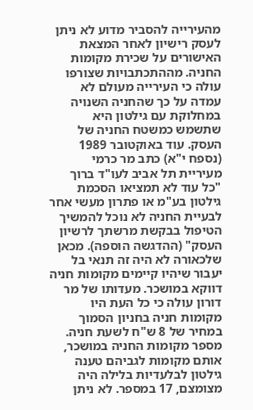מהעירייה להסביר מדוע לא ניתן לעסק רישיון לאחר המצאת האישורים על שכירת מקומות החניה. מההתכתבויות שצורפו עולה כי העירייה מעולם לא עמדה על כך שהחניה השנויה במחלוקת עם גילטון היא שתשמש כמשטח החניה של העסק. עוד באוקטובר 1989 (נספח י"א) כתב מר כרמי מעיריית תל אביב לעו"ד ברוך "כל עוד לא תמציאו הסכמת גילטון בע"מ או פתרון מעשי אחר לבעיית החניה לא נוכל להמשיך הטיפול בבקשת מרשתך לרשיון העסק" (ההדגשה הוספה). מכאן שלכאורה לא היה זה תנאי בל יעבור שיהיו קיימים מקומות חניה דווקא במושכר. מעדותו של מר דורון עולה כי כל העת היו מקומות חניה בחניון הסמוך במחיר של 8 ש"ח לשעת חניה. מספר מקומות החניה במושכר, אותם מקומות לגביהם טענה גילטון לבלעדיות בלילה היה מצומצם, 17 במספר. לא ניתן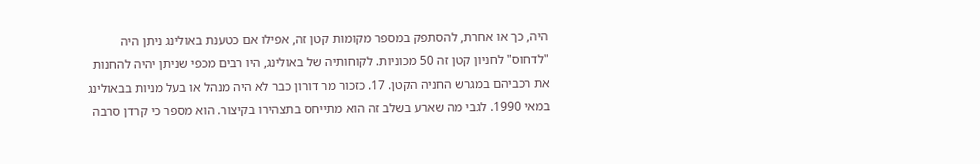היה, כך או אחרת, להסתפק במספר מקומות קטן זה, אפילו אם כטענת באולינג ניתן היה "לדחוס" לחניון קטן זה 50 מכוניות. לקוחותיה של באולינג, היו רבים מכפי שניתן יהיה להחנות את רכביהם במגרש החניה הקטן. 17. כזכור מר דורון כבר לא היה מנהל או בעל מניות בבאולינג במאי 1990. לגבי מה שארע בשלב זה הוא מתייחס בתצהירו בקיצור. הוא מספר כי קרדן סרבה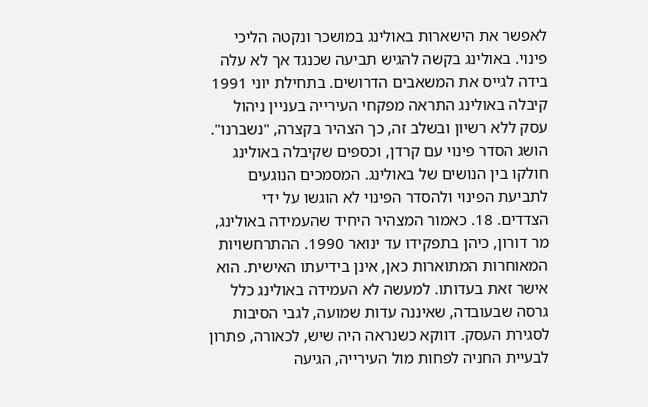לאפשר את הישארות באולינג במושכר ונקטה הליכי פינוי. באולינג בקשה להגיש תביעה שכנגד אך לא עלה בידה לגייס את המשאבים הדרושים. בתחילת יוני 1991 קיבלה באולינג התראה מפקחי העירייה בעניין ניהול עסק ללא רשיון ובשלב זה, כך הצהיר בקצרה, "נשברנו". הושג הסדר פינוי עם קרדן, וכספים שקיבלה באולינג חולקו בין הנושים של באולינג. המסמכים הנוגעים לתביעת הפינוי ולהסדר הפינוי לא הוגשו על ידי הצדדים. 18. כאמור המצהיר היחיד שהעמידה באולינג, מר דורון, כיהן בתפקידו עד ינואר 1990. ההתרחשויות המאוחרות המתוארות כאן, אינן בידיעתו האישית. הוא אישר זאת בעדותו. למעשה לא העמידה באולינג כלל גרסה שבעובדה, שאיננה עדות שמועה, לגבי הסיבות לסגירת העסק. דווקא כשנראה היה שיש, לכאורה, פתרון לבעיית החניה לפחות מול העירייה, הגיעה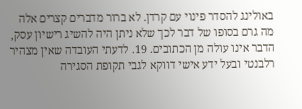באולינג להסדר פינוי עם קרדן. לא ברור מדברים קצרים אלה מה גרם בסופו של דבר לכך שלא ניתן היה להשיג רישיון עסק, הדבר אינו עולה מן הכתובים. 19. לדעתי העובדה שאין מצהיר רלבנטי ובעל ידע אישי דווקא לגבי תקופת הסגירה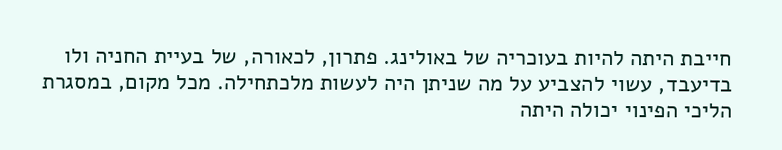חייבת היתה להיות בעוכריה של באולינג. פתרון, לכאורה, של בעיית החניה ולו בדיעבד, עשוי להצביע על מה שניתן היה לעשות מלכתחילה. מכל מקום, במסגרת הליכי הפינוי יכולה היתה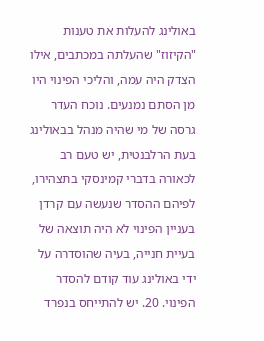באולינג להעלות את טענות "הקיזוז" שהעלתה במכתבים, אילו הצדק היה עמה, והליכי הפינוי היו מן הסתם נמנעים. נוכח העדר גרסה של מי שהיה מנהל בבאולינג בעת הרלבנטית, יש טעם רב לכאורה בדברי קמינסקי בתצהירו, לפיהם ההסדר שנעשה עם קרדן בעניין הפינוי לא היה תוצאה של בעיית חנייה, בעיה שהוסדרה על ידי באולינג עוד קודם להסדר הפינוי. 20. יש להתייחס בנפרד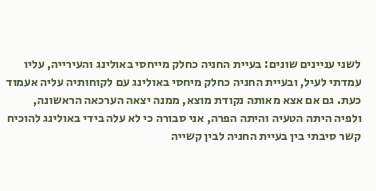לשני עניינים שונים: בעיית החניה כחלק מייחסי באולינג והעירייה, עליו עמדתי לעיל, ובעיית החניה כחלק מיחסי באולינג עם לקוחותיה עליה אעמוד כעת. גם אם אצא מאותה נקודת מוצא, ממנה יצאה הערכאה הראשונה, ולפיה היתה הטעיה והיתה הפרה, אני סבורה כי לא עלה בידי באולינג להוכיח קשר סיבתי בין בעיית החניה לבין קשייה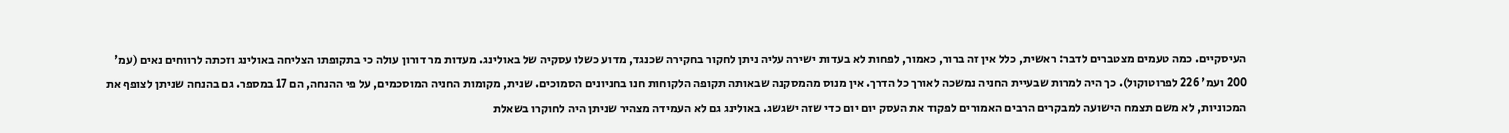העיסקיים. כמה טעמים מצטברים לדבר: ראשית, כלל אין זה ברור, כאמור, לפחות לא בעדות ישירה עליה ניתן לחקור בחקירה שכנגד, מדוע כשלו עסקיה של באולינג. מעדות מר דורון עולה כי בתקופתו הצליחה באולינג וזכתה לרווחים נאים (עמ' 200 ועמ' 226 לפרוטוקול). כך היה למרות שבעיית החניה נמשכה לאורך כל הדרך. אין מנוס מהמסקנה שבאותה תקופה הלקוחות חנו בחניונים הסמוכים. שנית, מקומות החניה המוסכמים, על פי ההנחה, הם 17 במספר. גם בהנחה שניתן לצופף את המכוניות, לא משם תצמח הישועה למבקרים הרבים האמורים לפקוד את העסק יום יום כדי שזה ישגשג. באולינג גם לא העמידה מצהיר שניתן היה לחוקרו בשאלת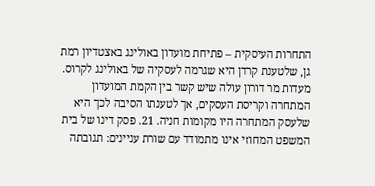התחרות העיסקית – פתיחת מועדון באולינג באצטדיון רמת גן, שלטענת קרדן היא שגרמה לעסקיה של באולינג לקרוס. מעדות מר דורון עולה שיש קשר בין הקמת המועדון המתחרה וקריסת העסקים, אך לטענתו הסיבה לכך היא שלעסק המתחרה היו מקומות חניה. 21. פסק דינו של בית המשפט המחוזי אינו מתמודד עם שורת עניינים: תגובתה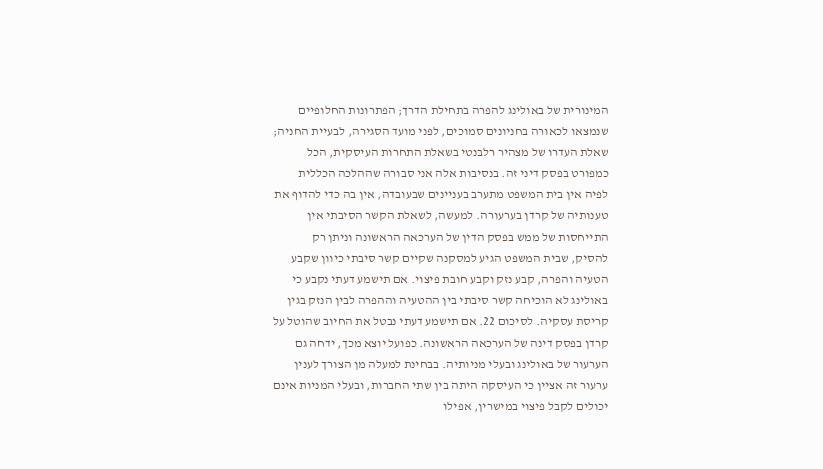המינורית של באולינג להפרה בתחילת הדרך; הפתרונות החלופיים שנמצאו לכאורה בחניונים סמוכים, לפני מועד הסגירה, לבעיית החניה; שאלת העדרו של מצהיר רלבנטי בשאלת התחרות העיסקית, הכל כמפורט בפסק דיני זה. בנסיבות אלה אני סבורה שההלכה הכללית לפיה אין בית המשפט מתערב בעניינים שבעובדה, אין בה כדי להדוף את טענותיה של קרדן בערעורה. למעשה, לשאלת הקשר הסיבתי אין התייחסות של ממש בפסק הדין של הערכאה הראשונה וניתן רק להסיק, שבית המשפט הגיע למסקנה שקיים קשר סיבתי כיוון שקבע הטעיה והפרה, קבע נזק וקבע חובת פיצוי. אם תישמע דעתי נקבע כי באולינג לא הוכיחה קשר סיבתי בין ההטעיה וההפרה לבין הנזק בגין קריסת עסקיה. לסיכום 22. אם תישמע דעתי נבטל את החיוב שהוטל על קרדן בפסק דינה של הערכאה הראשונה. כפועל יוצא מכך, ידחה גם הערעור של באולינג ובעלי מניותיה. בבחינת למעלה מן הצורך לענין ערעור זה אציין כי העיסקה היתה בין שתי החברות, ובעלי המניות אינם יכולים לקבל פיצוי במישרין, אפילו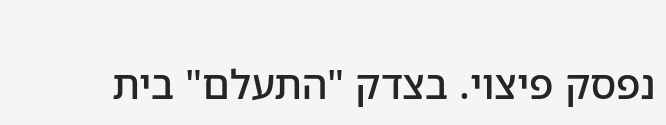נפסק פיצוי. בצדק "התעלם" בית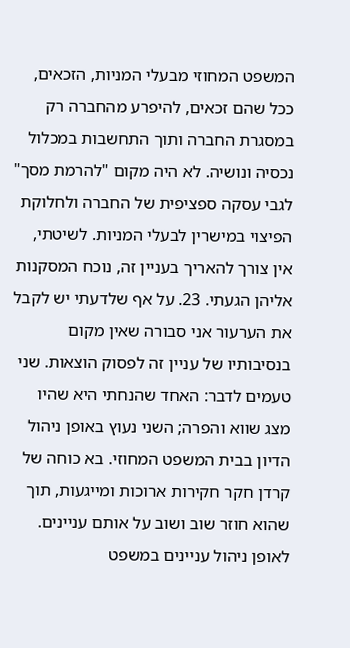המשפט המחוזי מבעלי המניות, הזכאים, ככל שהם זכאים, להיפרע מהחברה רק במסגרת החברה ותוך התחשבות במכלול נכסיה ונושיה. לא היה מקום "להרמת מסך" לגבי עסקה ספציפית של החברה ולחלוקת הפיצוי במישרין לבעלי המניות. לשיטתי, אין צורך להאריך בעניין זה, נוכח המסקנות אליהן הגעתי. 23. על אף שלדעתי יש לקבל את הערעור אני סבורה שאין מקום בנסיבותיו של עניין זה לפסוק הוצאות. שני טעמים לדבר: האחד שהנחתי היא שהיו מצג שווא והפרה; השני נעוץ באופן ניהול הדיון בבית המשפט המחוזי. בא כוחה של קרדן חקר חקירות ארוכות ומייגעות, תוך שהוא חוזר שוב ושוב על אותם עניינים. לאופן ניהול עניינים במשפט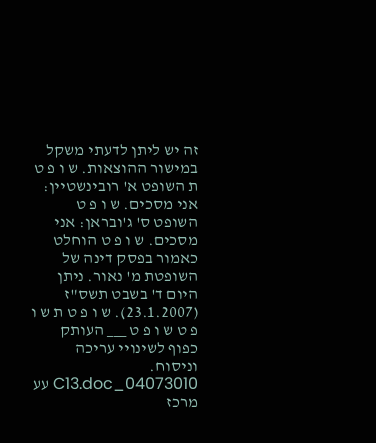זה יש ליתן לדעתי משקל במישור ההוצאות. ש ו פ ט ת השופט א' רובינשטיין: אני מסכים. ש ו פ ט השופט ס' ג'ובראן: אני מסכים. ש ו פ ט הוחלט כאמור בפסק דינה של השופטת מ' נאור. ניתן היום ד' בשבט תשס"ז (23.1.2007). ש ו פ ט ת ש ו פ ט ש ו פ ט ___ העותק כפוף לשינויי עריכה וניסוח. 04073010_C13.doc עע מרכז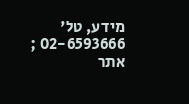מידע, טל' 02-6593666 ; אתר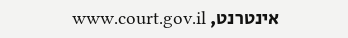אינטרנט, www.court.gov.il